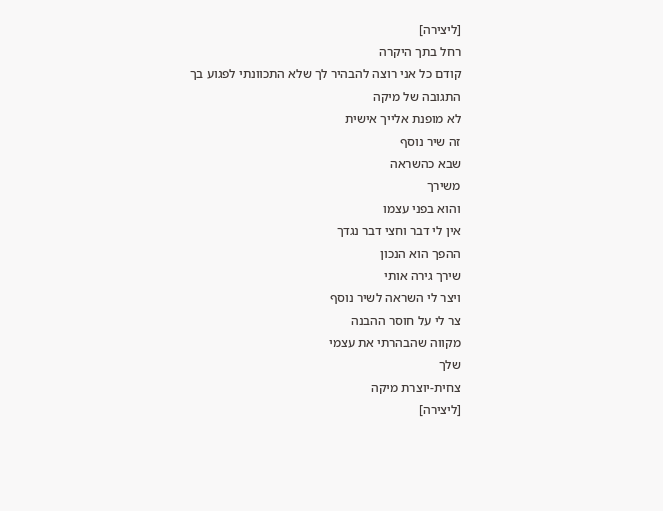[ליצירה]
רחל בתך היקרה
קודם כל אני רוצה להבהיר לך שלא התכוונתי לפגוע בך
התגובה של מיקה
לא מופנת אלייך אישית
זה שיר נוסף
שבא כהשראה
משירך
והוא בפני עצמו
אין לי דבר וחצי דבר נגדך
ההפך הוא הנכון
שירך גירה אותי
ויצר לי השראה לשיר נוסף
צר לי על חוסר ההבנה
מקווה שהבהרתי את עצמי
שלך
צחית-יוצרת מיקה
[ליצירה]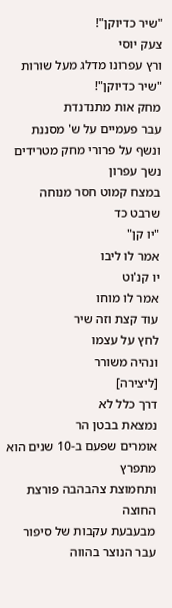"שיר כדיוקן"!
צעק יוסי
ורץ עפרונו מדלג מעל שורות
"שיר כדיוקן"!
מחק אות מתנדנדת
עבר פעמיים על ש' מסננת
ונשף על פרורי מחק מטרידים
נשך עפרון
במצח קמוט חסר מנוחה
שרבט כד
"יו קן"
אמר לו ליבו
יו קנ'וט
אמר לו מוחו
עוד קצת וזה שיר
לחץ על עצמו
ונהיה משורר
[ליצירה]
דרך כלל לא
נמצאת בבטן הר
אומרים שפעם ב-10 שנים הוא מתפרץ
ותחמוצת צהבהבה פורצת החוצה
מבעבעת עקבות של סיפור עבר הנוצר בהווה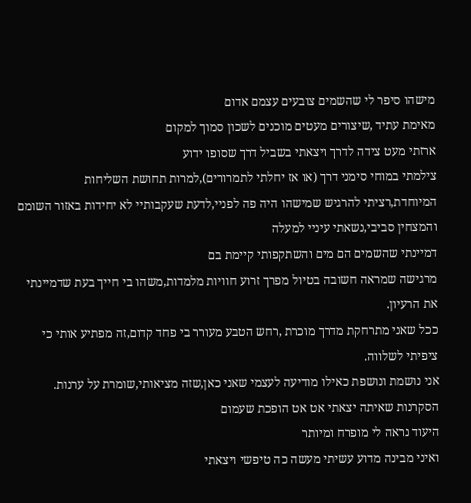מישהו סיפר לי שהשמים צובעים עצמם אדום
מאימת עתיד ,שיצורים מעטים מוכנים לשכון סמוך למקום
ארזתי מעט צידה לדרך ויצאתי בשביל דרך שסופו ידוע
צילמתי במוחי סימני דרך (או אז יחלתי לתמרורים),למרות תחושת השליחות המיוחדת,רציתי להרגיש שמישהו היה פה לפניי,לדעת שעקבותיי לא יחידות באזור השומם והמצחין סביבי,נשאתי עיניי למעלה
דמיינתי שהשמים הם מים והשתקפותי קיימת בם
מרגישה שמראה חשובה בטיול מפרך זרוע חוויות מלמדות,משהו בי חייך בעת שדמיינתי את הרעיון.
ככל שאני מתרחקת מדרך מוכרת ,רחש הטבע מעורר בי פחד קדום,זה מפתיע אותי כי ציפיתי לשלווה.
אני נושמת ונושפת כאילו מודיעה לעצמי שאני כאן,שזה מציאותי,שומרת על ערנות.
הסקרנות שאיתה יצאתי אט אט הופכת שעמום
היעוד נראה לי מופרח ומיותר
ואיני מבינה מדוע עשיתי מעשה כה טיפשי ויצאתי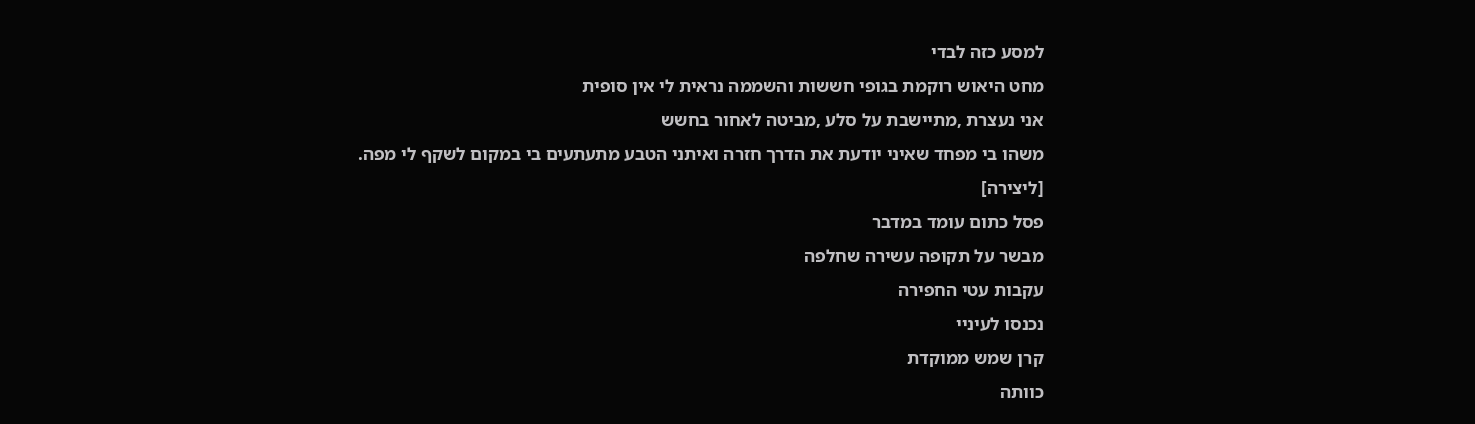למסע כזה לבדי
מחט היאוש רוקמת בגופי חששות והשממה נראית לי אין סופית
אני נעצרת ,מתיישבת על סלע ,מביטה לאחור בחשש
משהו בי מפחד שאיני יודעת את הדרך חזרה ואיתני הטבע מתעתעים בי במקום לשקף לי מפה.
[ליצירה]
פסל כתום עומד במדבר
מבשר על תקופה עשירה שחלפה
עקבות עטי החפירה
נכנסו לעיניי
קרן שמש ממוקדת
כוותה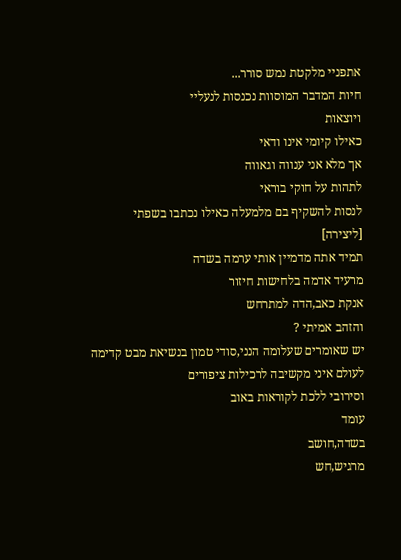אתפניי מלקטת נמש סורר...
חיות המדבר המוסוות נכנסות לנעליי
ויוצאות
כאילו קיומי אינו ודאי
אך מלא אני ענווה וגאווה
לתהות על חוקי בוראי
לנסות להשקיף בם מלמעלה כאילו נכתבו בשפתי
[ליצירה]
תמיד אתה מדמיין אותי ערמה בשדה
מרעיד אדמה בלחישות חיזור
אנקת כאב,הדה למתרחש
והזהב אמיתי ?
יש שאומרים שעלומה הנני,סודי טמון בנשיאת מבט קדימה
לעולם איני מקשיבה לרכילות ציפורים
וסירובי ללכת לקוראות באוב
עומד
בשדה,חושב
מרגיש,חש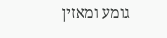גומע ומאזין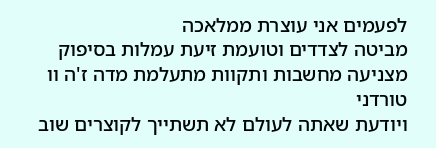לפעמים אני עוצרת ממלאכה
מביטה לצדדים וטועמת זיעת עמלות בסיפוק
מצניעה מחשבות ותקוות מתעלמת מדה ז'ה וו טורדני
ויודעת שאתה לעולם לא תשתייך לקוצרים שוב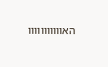האווווווווווו